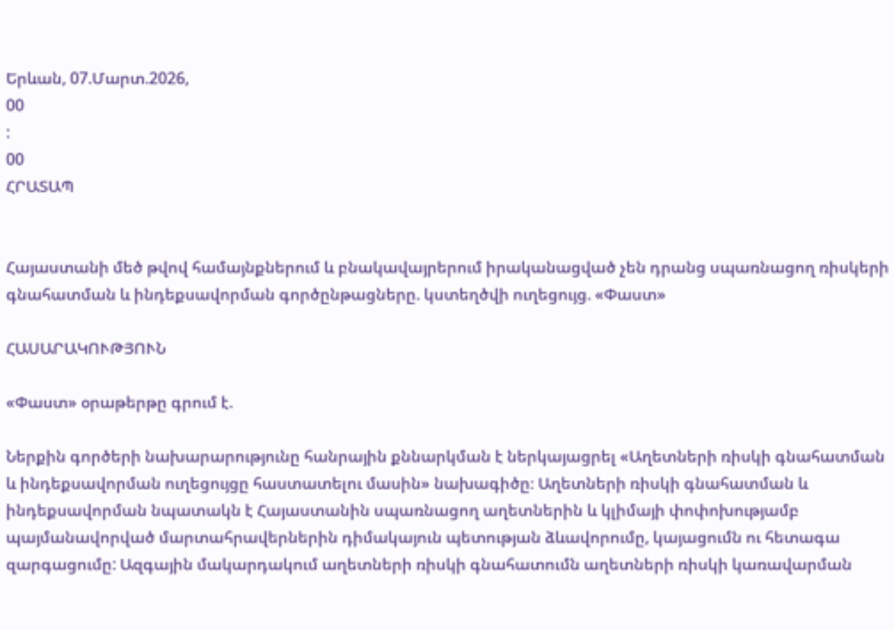Երևան, 07.Մարտ.2026,
00
:
00
ՀՐԱՏԱՊ


Հայաստանի մեծ թվով համայնքներում և բնակավայրերում իրականացված չեն դրանց սպառնացող ռիսկերի գնահատման և ինդեքսավորման գործընթացները. կստեղծվի ուղեցույց. «Փաստ»

ՀԱՍԱՐԱԿՈՒԹՅՈՒՆ

«Փաստ» օրաթերթը գրում է.

Ներքին գործերի նախարարությունը հանրային քննարկման է ներկայացրել «Աղետների ռիսկի գնահատման և ինդեքսավորման ուղեցույցը հաստատելու մասին» նախագիծը։ Աղետների ռիսկի գնահատման և ինդեքսավորման նպատակն է Հայաստանին սպառնացող աղետներին և կլիմայի փոփոխությամբ պայմանավորված մարտահրավերներին դիմակայուն պետության ձևավորումը, կայացումն ու հետագա զարգացումը: Ազգային մակարդակում աղետների ռիսկի գնահատումն աղետների ռիսկի կառավարման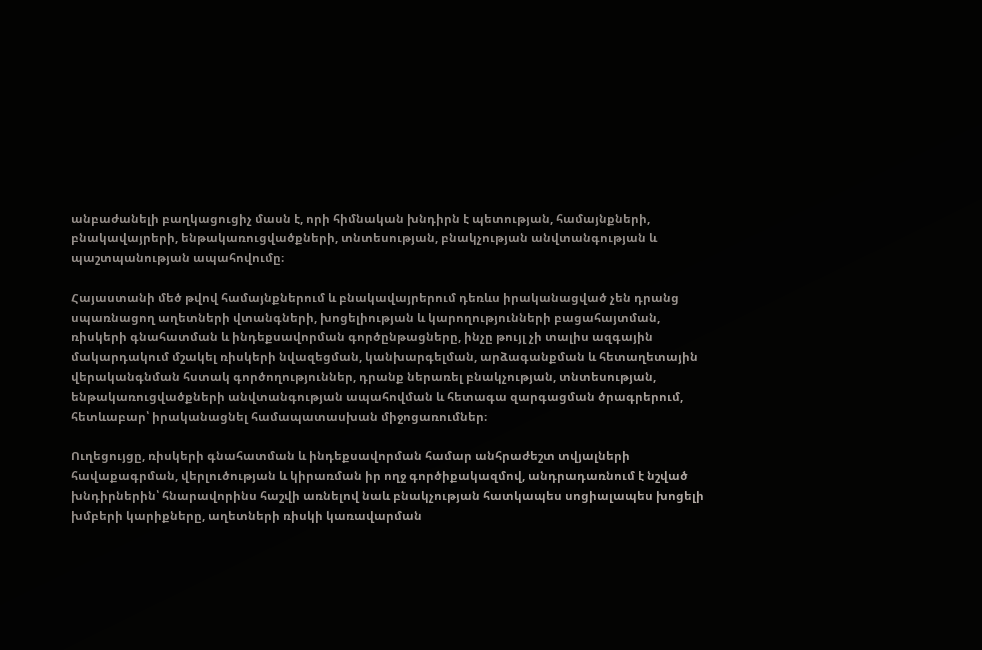անբաժանելի բաղկացուցիչ մասն է, որի հիմնական խնդիրն է պետության, համայնքների, բնակավայրերի, ենթակառուցվածքների, տնտեսության, բնակչության անվտանգության և պաշտպանության ապահովումը։

Հայաստանի մեծ թվով համայնքներում և բնակավայրերում դեռևս իրականացված չեն դրանց սպառնացող աղետների վտանգների, խոցելիության և կարողությունների բացահայտման, ռիսկերի գնահատման և ինդեքսավորման գործընթացները, ինչը թույլ չի տալիս ազգային մակարդակում մշակել ռիսկերի նվազեցման, կանխարգելման, արձագանքման և հետաղետային վերականգնման հստակ գործողություններ, դրանք ներառել բնակչության, տնտեսության, ենթակառուցվածքների անվտանգության ապահովման և հետագա զարգացման ծրագրերում, հետևաբար՝ իրականացնել համապատասխան միջոցառումներ։

Ուղեցույցը, ռիսկերի գնահատման և ինդեքսավորման համար անհրաժեշտ տվյալների հավաքագրման, վերլուծության և կիրառման իր ողջ գործիքակազմով, անդրադառնում է նշված խնդիրներին՝ հնարավորինս հաշվի առնելով նաև բնակչության հատկապես սոցիալապես խոցելի խմբերի կարիքները, աղետների ռիսկի կառավարման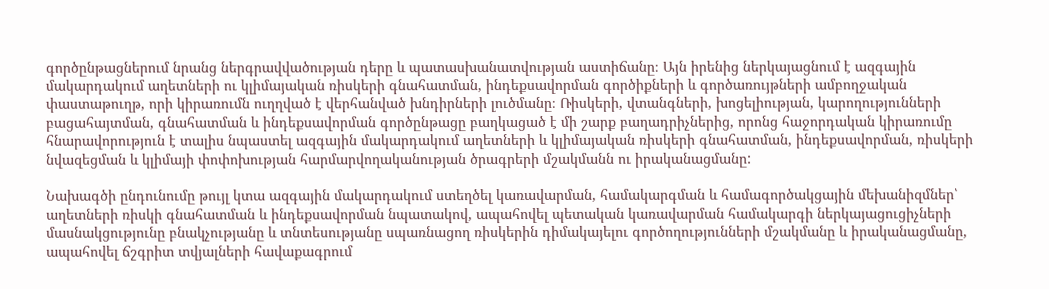գործընթացներում նրանց ներգրավվածության դերը և պատասխանատվության աստիճանը։ Այն իրենից ներկայացնում է ազգային մակարդակում աղետների ու կլիմայական ռիսկերի գնահատման, ինդեքսավորման գործիքների և գործառույթների ամբողջական փաստաթուղթ, որի կիրառումն ուղղված է վերհանված խնդիրների լուծմանը։ Ռիսկերի, վտանգների, խոցելիության, կարողությունների բացահայտման, գնահատման և ինդեքսավորման գործընթացը բաղկացած է մի շարք բաղադրիչներից, որոնց հաջորդական կիրառումը հնարավորություն է տալիս նպաստել ազգային մակարդակում աղետների և կլիմայական ռիսկերի գնահատման, ինդեքսավորման, ռիսկերի նվազեցման և կլիմայի փոփոխության հարմարվողականության ծրագրերի մշակմանն ու իրականացմանը:

Նախագծի ընդունումը թույլ կտա ազգային մակարդակում ստեղծել կառավարման, համակարգման և համագործակցային մեխանիզմներ՝ աղետների ռիսկի գնահատման և ինդեքսավորման նպատակով, ապահովել պետական կառավարման համակարգի ներկայացուցիչների մասնակցությունը բնակչությանը և տնտեսությանը սպառնացող ռիսկերին դիմակայելու գործողությունների մշակմանը և իրականացմանը, ապահովել ճշգրիտ տվյալների հավաքագրում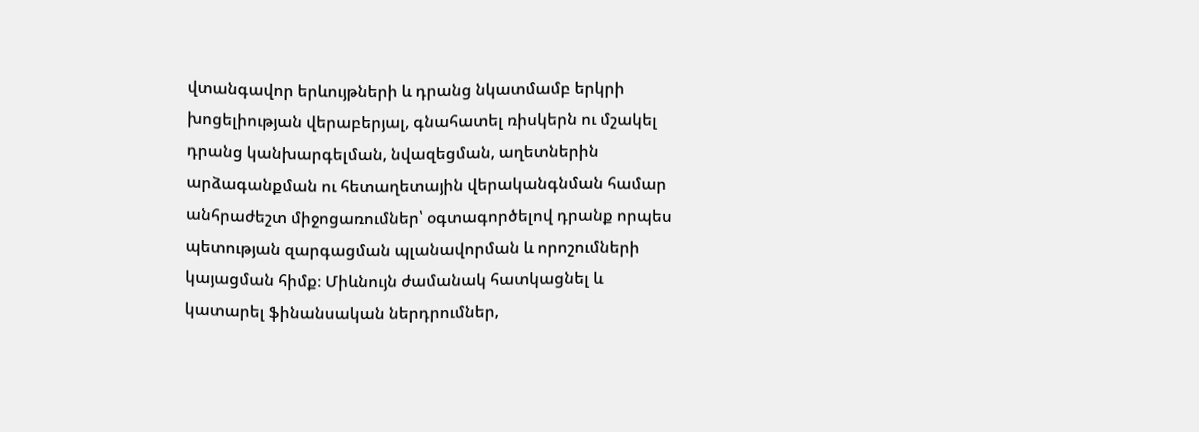վտանգավոր երևույթների և դրանց նկատմամբ երկրի խոցելիության վերաբերյալ, գնահատել ռիսկերն ու մշակել դրանց կանխարգելման, նվազեցման, աղետներին արձագանքման ու հետաղետային վերականգնման համար անհրաժեշտ միջոցառումներ՝ օգտագործելով դրանք որպես պետության զարգացման պլանավորման և որոշումների կայացման հիմք։ Միևնույն ժամանակ հատկացնել և կատարել ֆինանսական ներդրումներ,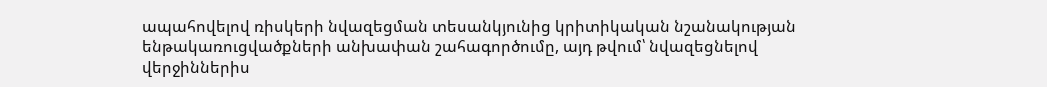ապահովելով ռիսկերի նվազեցման տեսանկյունից կրիտիկական նշանակության ենթակառուցվածքների անխափան շահագործումը, այդ թվում՝ նվազեցնելով վերջիններիս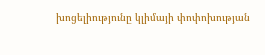խոցելիությունը կլիմայի փոփոխության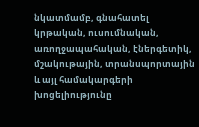նկատմամբ, գնահատել կրթական, ուսումնական, առողջապահական, էներգետիկ, մշակութային, տրանսպորտային և այլ համակարգերի խոցելիությունը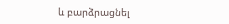և բարձրացնել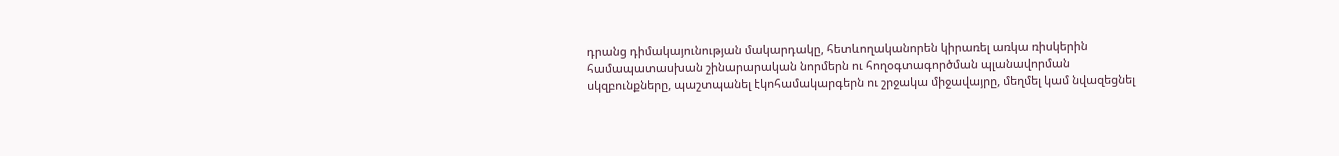դրանց դիմակայունության մակարդակը, հետևողականորեն կիրառել առկա ռիսկերին համապատասխան շինարարական նորմերն ու հողօգտագործման պլանավորման սկզբունքները, պաշտպանել էկոհամակարգերն ու շրջակա միջավայրը, մեղմել կամ նվազեցնել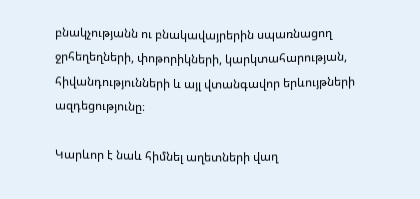բնակչությանն ու բնակավայրերին սպառնացող ջրհեղեղների, փոթորիկների, կարկտահարության, հիվանդությունների և այլ վտանգավոր երևույթների ազդեցությունը։

Կարևոր է նաև հիմնել աղետների վաղ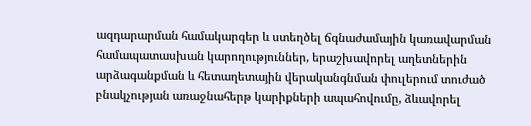ազդարարման համակարգեր և ստեղծել ճգնաժամային կառավարման համապատասխան կարողություններ, երաշխավորել աղետներին արձագանքման և հետաղետային վերականգնման փուլերում տուժած բնակչության առաջնահերթ կարիքների ապահովումը, ձևավորել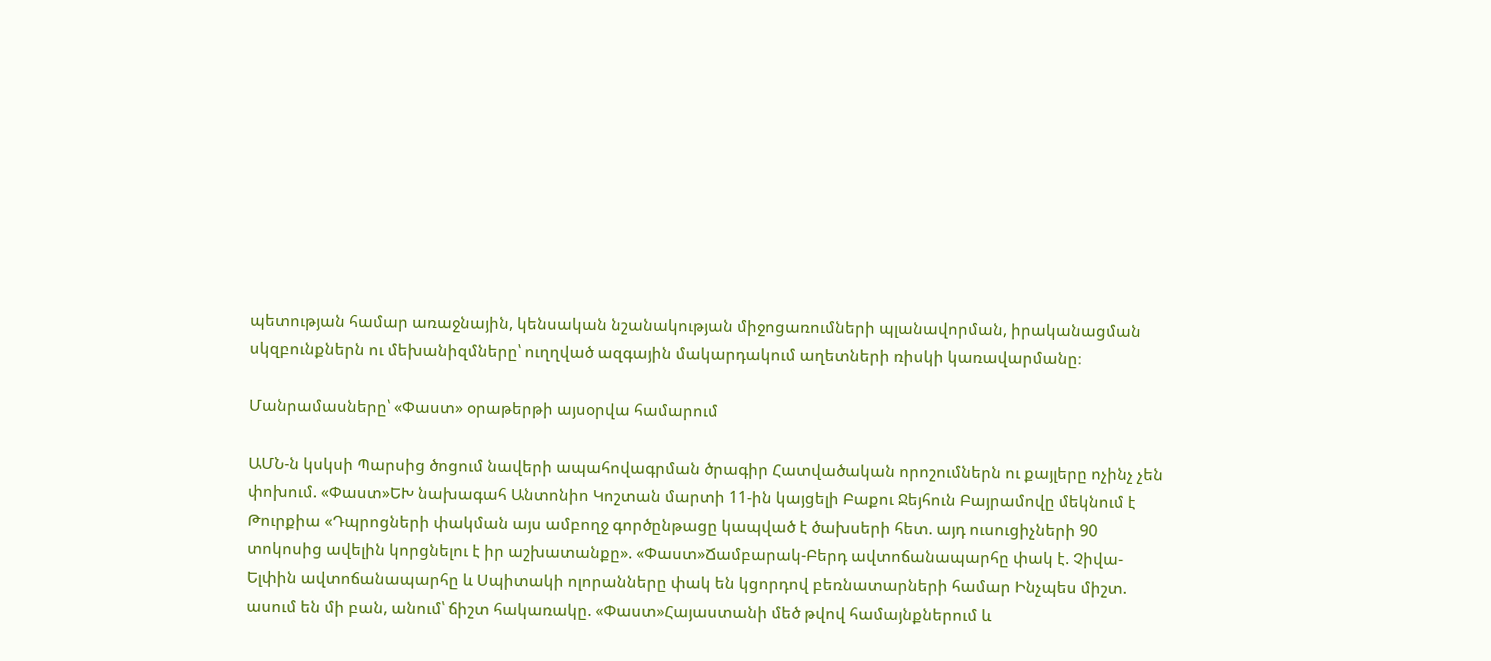պետության համար առաջնային, կենսական նշանակության միջոցառումների պլանավորման, իրականացման սկզբունքներն ու մեխանիզմները՝ ուղղված ազգային մակարդակում աղետների ռիսկի կառավարմանը։

Մանրամասները՝ «Փաստ» օրաթերթի այսօրվա համարում

ԱՄՆ-ն կսկսի Պարսից ծոցում նավերի ապահովագրման ծրագիր Հատվածական որոշումներն ու քայլերը ոչինչ չեն փոխում. «Փաստ»ԵԽ նախագահ Անտոնիո Կոշտան մարտի 11-ին կայցելի Բաքու Ջեյհուն Բայրամովը մեկնում է Թուրքիա «Դպրոցների փակման այս ամբողջ գործընթացը կապված է ծախսերի հետ. այդ ուսուցիչների 90 տոկոսից ավելին կորցնելու է իր աշխատանքը». «Փաստ»Ճամբարակ-Բերդ ավտոճանապարհը փակ է. Չիվա-Ելփին ավտոճանապարհը և Սպիտակի ոլորանները փակ են կցորդով բեռնատարների համար Ինչպես միշտ. ասում են մի բան, անում՝ ճիշտ հակառակը. «Փաստ»Հայաստանի մեծ թվով համայնքներում և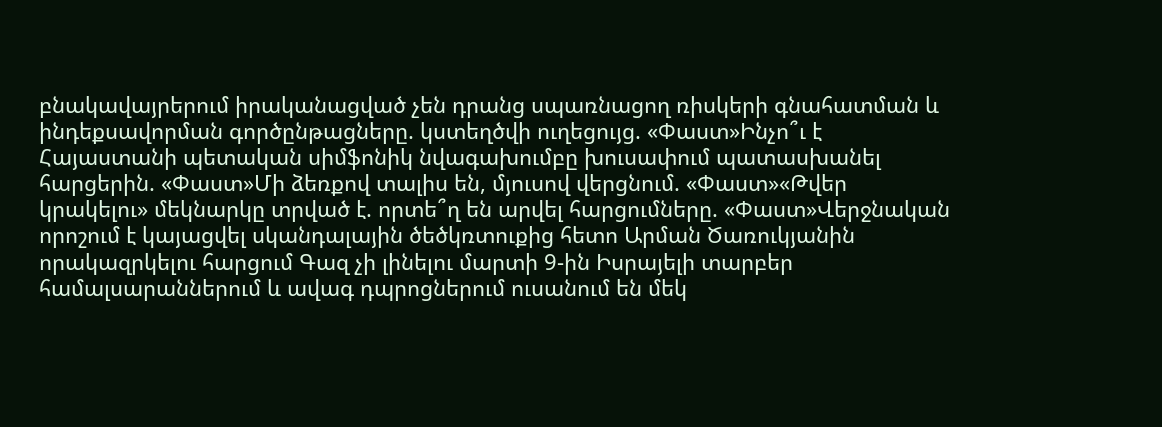բնակավայրերում իրականացված չեն դրանց սպառնացող ռիսկերի գնահատման և ինդեքսավորման գործընթացները. կստեղծվի ուղեցույց. «Փաստ»Ինչո՞ւ է Հայաստանի պետական սիմֆոնիկ նվագախումբը խուսափում պատասխանել հարցերին. «Փաստ»Մի ձեռքով տալիս են, մյուսով վերցնում. «Փաստ»«Թվեր կրակելու» մեկնարկը տրված է. որտե՞ղ են արվել հարցումները. «Փաստ»Վերջնական որոշում է կայացվել սկանդալային ծեծկռտուքից հետո Արման Ծառուկյանին որակազրկելու հարցում Գազ չի լինելու մարտի 9-ին Իսրայելի տարբեր համալսարաններում և ավագ դպրոցներում ուսանում են մեկ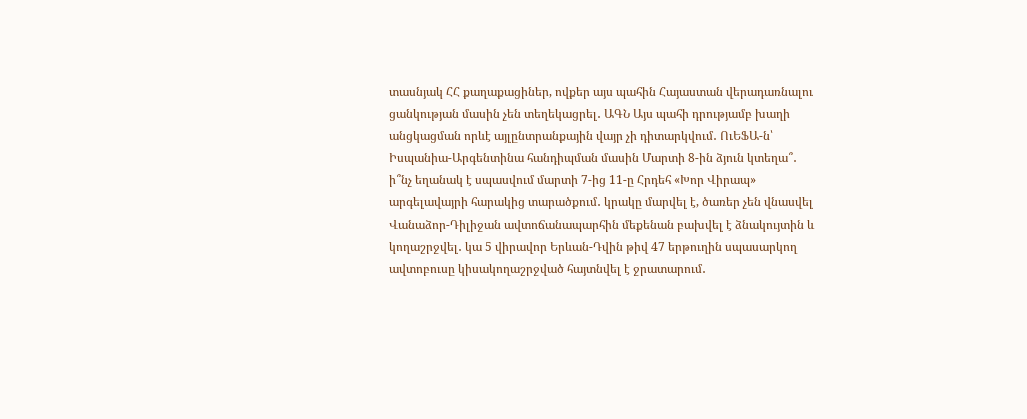տասնյակ ՀՀ քաղաքացիներ, ովքեր այս պահին Հայաստան վերադառնալու ցանկության մասին չեն տեղեկացրել․ ԱԳՆ Այս պահի դրությամբ խաղի անցկացման որևէ այլընտրանքային վայր չի դիտարկվում․ ՈւԵՖԱ-ն՝ Իսպանիա-Արգենտինա հանդիպման մասին Մարտի 8-ին ձյուն կտեղա՞․ ի՞նչ եղանակ է սպասվում մարտի 7-ից 11-ը Հրդեհ «Խոր Վիրապ» արգելավայրի հարակից տարածքում․ կրակը մարվել է, ծառեր չեն վնասվել Վանաձոր-Դիլիջան ավտոճանապարհին մեքենան բախվել է ձնակույտին և կողաշրջվել․ կա 5 վիրավոր Երևան-Դվին թիվ 47 երթուղին սպասարկող ավտոբուսը կիսակողաշրջված հայտնվել է ջրատարում․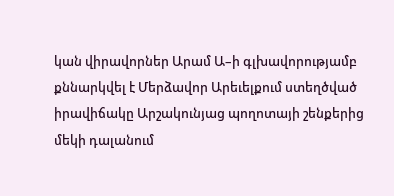կան վիրավորներ Արամ Ա–ի գլխավորությամբ քննարկվել է Մերձավոր Արեւելքում ստեղծված իրավիճակը Արշակունյաց պողոտայի շենքերից մեկի դալանում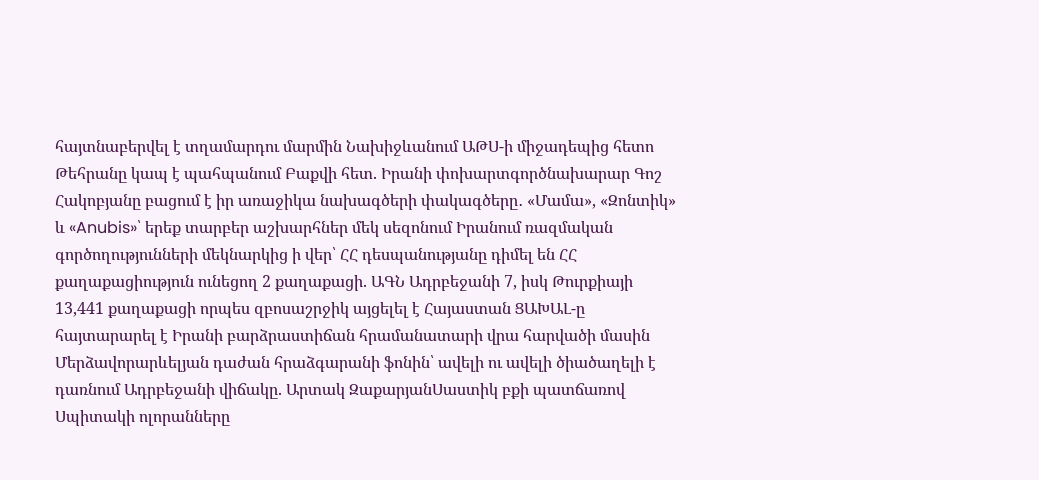հայտնաբերվել է տղամարդու մարմին Նախիջևանում ԱԹՍ-ի միջադեպից հետո Թեհրանը կապ է պահպանում Բաքվի հետ. Իրանի փոխարտգործնախարար Գոշ Հակոբյանը բացում է իր առաջիկա նախագծերի փակագծերը․ «Մամա», «Զոնտիկ» և «Anubis»՝ երեք տարբեր աշխարհներ մեկ սեզոնում Իրանում ռազմական գործողությունների մեկնարկից ի վեր՝ ՀՀ դեսպանությանը դիմել են ՀՀ քաղաքացիություն ունեցող 2 քաղաքացի. ԱԳՆ Ադրբեջանի 7, իսկ Թուրքիայի 13,441 քաղաքացի որպես զբոսաշրջիկ այցելել է Հայաստան ՑԱԽԱԼ-ը հայտարարել է Իրանի բարձրաստիճան հրամանատարի վրա հարվածի մասին Մերձավորարևելյան դաժան հրաձգարանի ֆոնին՝ ավելի ու ավելի ծիածաղելի է դառնում Ադրբեջանի վիճակը. Արտակ ԶաքարյանՍաստիկ բքի պատճառով Սպիտակի ոլորանները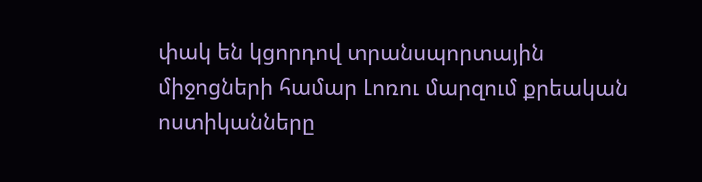փակ են կցորդով տրանսպորտային միջոցների համար Լոռու մարզում քրեական ոստիկանները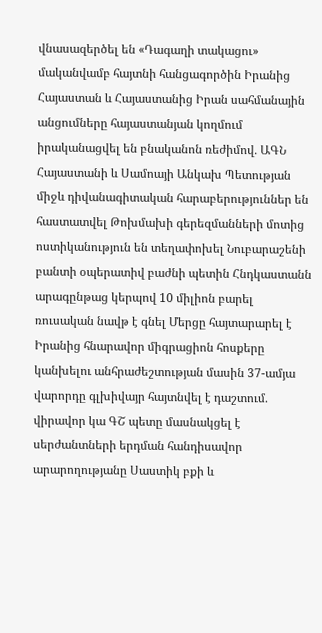վնասազերծել են «Դագաղի տակացու» մականվամբ հայտնի հանցագործին Իրանից Հայաստան և Հայաստանից Իրան սահմանային անցումները հայաստանյան կողմում իրականացվել են բնականոն ռեժիմով․ ԱԳՆ Հայաստանի և Սամոայի Անկախ Պետության միջև դիվանագիտական հարաբերություններ են հաստատվել Թոխմախի գերեզմանների մոտից ոստիկանություն են տեղափոխել Նուբարաշենի բանտի օպերատիվ բաժնի պետին Հնդկաստանն արագընթաց կերպով 10 միլիոն բարել ռուսական նավթ է գնել Մերցը հայտարարել է Իրանից հնարավոր միգրացիոն հոսքերը կանխելու անհրաժեշտության մասին 37-ամյա վարորդը գլխիվայր հայտնվել է դաշտում․ վիրավոր կա ԳՇ պետը մասնակցել է սերժանտների երդման հանդիսավոր արարողությանը Սաստիկ բքի և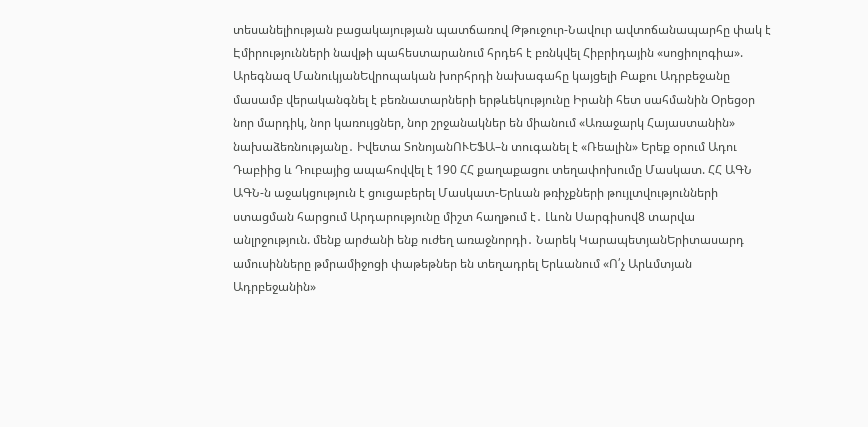տեսանելիության բացակայության պատճառով Թթուջուր-Նավուր ավտոճանապարհը փակ է Էմիրությունների նավթի պահեստարանում հրդեհ է բռնկվել Հիբրիդային «սոցիոլոգիա». Արեգնազ ՄանուկյանԵվրոպական խորհրդի նախագահը կայցելի Բաքու Ադրբեջանը մասամբ վերականգնել է բեռնատարների երթևեկությունը Իրանի հետ սահմանին Օրեցօր նոր մարդիկ, նոր կառույցներ, նոր շրջանակներ են միանում «Առաջարկ Հայաստանին» նախաձեռնությանը․ Իվետա ՏոնոյանՈՒԵՖԱ–ն տուգանել է «Ռեալին» Երեք օրում Ադու Դաբիից և Դուբայից ապահովվել է 190 ՀՀ քաղաքացու տեղափոխումը Մասկատ. ՀՀ ԱԳՆ ԱԳՆ-ն աջակցություն է ցուցաբերել Մասկատ-Երևան թռիչքների թույլտվությունների ստացման հարցում Արդարությունը միշտ հաղթում է․ Լևոն Սարգիսով8 տարվա անլրջություն. մենք արժանի ենք ուժեղ առաջնորդի․ Նարեկ ԿարապետյանԵրիտասարդ ամուսինները թմրամիջոցի փաթեթներ են տեղադրել Երևանում «Ո՛չ Արևմտյան Ադրբեջանին»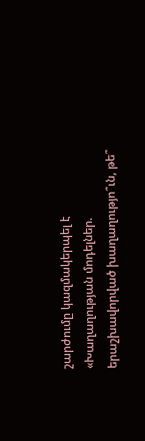շարժումը կազմակերպել է «Խաղաղության մոդելներ. երաշխավորված խաղաղությո՞ւն, թե՞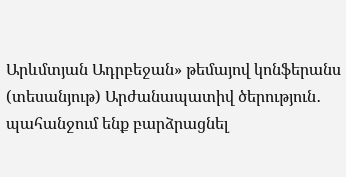Արևմտյան Ադրբեջան» թեմայով կոնֆերանս (տեսանյութ) Արժանապատիվ ծերություն․ պահանջում ենք բարձրացնել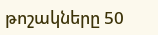թոշակները 50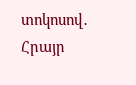տոկոսով․ Հրայր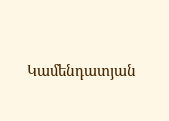Կամենդատյան